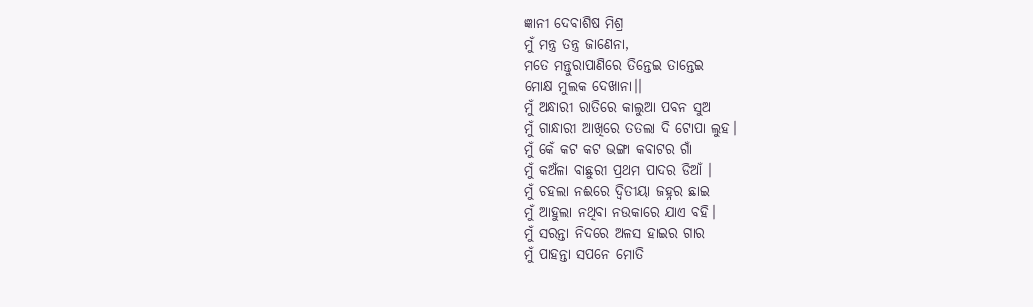ଜ୍ଞାନୀ ଦେବାଶିଷ ମିଶ୍ର
ମୁଁ ମନ୍ତ୍ର ତନ୍ତ୍ର ଜାଣେନା,
ମତେ ମନ୍ତୁରାପାଣିରେ ତିନ୍ତେଇ ତାନ୍ତେଇ
ମୋକ୍ଷ ମୁଲକ ଦେଖାନା।।
ମୁଁ ଅନ୍ଧାରୀ ରାତିରେ କାଲୁଆ ପବନ ସୁଅ
ମୁଁ ଗାନ୍ଧାରୀ ଆଖିରେ ତତଲା ଦି ଟୋପା ଲୁହ।
ମୁଁ କେଁ କଟ କଟ ଭଙ୍ଗା କବାଟର ଗାଁ
ମୁଁ କଅଁଳା ବାଛୁରୀ ପ୍ରଥମ ପାଦର ଡିଆଁ ।
ମୁଁ ଚହଲା ନଈରେ ଦ୍ୱିତୀୟା ଜହ୍ନର ଛାଇ
ମୁଁ ଆହୁଲା ନଥିବା ନଉକାରେ ଯାଏ ବହି।
ମୁଁ ସରନ୍ତା ନିଦରେ ଅଳସ ହାଇର ଗାର
ମୁଁ ପାହନ୍ତା ସପନେ ମୋତି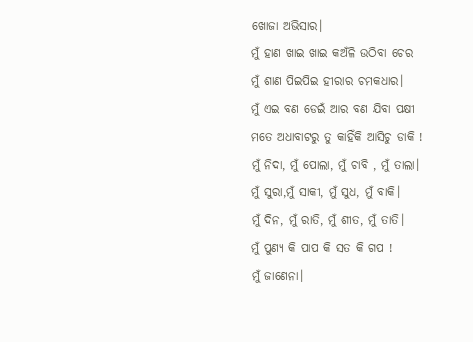ଖୋଜା ଅଭିସାର।
ମୁଁ ହାଣ ଖାଇ ଖାଇ କଅଁଳି ଉଠିବା ଚେର
ମୁଁ ଶାଣ ପିଇପିଇ ହୀରାର ଚମକଧାର।
ମୁଁ ଏଇ ବଣ ଡେଇଁ ଆର ବଣ ଯିବା ପକ୍ଷୀ
ମତେ ଅଧାବାଟରୁ ତୁ କାହିଁକି ଆସିଚୁ ଡାକି !
ମୁଁ ନିଦା, ମୁଁ ପୋଲା, ମୁଁ ଚାବି , ମୁଁ ତାଲା।
ମୁଁ ସୁରା,ମୁଁ ସାକୀ, ମୁଁ ସୁଧ, ମୁଁ ବାକି।
ମୁଁ ଦିନ, ମୁଁ ରାତି, ମୁଁ ଶୀତ, ମୁଁ ତାତି।
ମୁଁ ପୁଣ୍ଯ କି ପାପ କି ସତ କି ଗପ !
ମୁଁ ଜାଣେନା।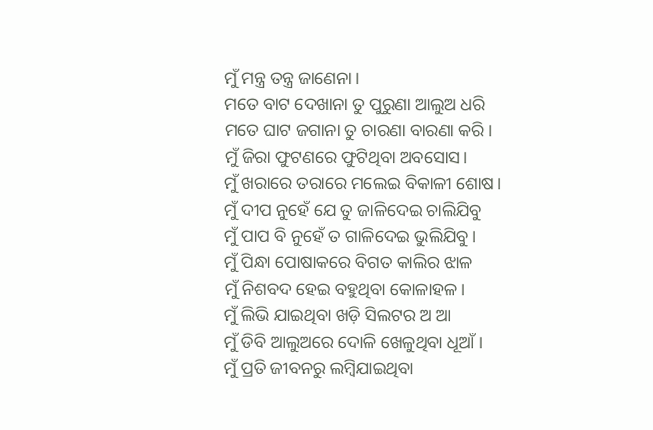ମୁଁ ମନ୍ତ୍ର ତନ୍ତ୍ର ଜାଣେନା।
ମତେ ବାଟ ଦେଖାନା ତୁ ପୁରୁଣା ଆଲୁଅ ଧରି
ମତେ ଘାଟ ଜଗାନା ତୁ ଚାରଣା ବାରଣା କରି।
ମୁଁ ଜିରା ଫୁଟଣରେ ଫୁଟିଥିବା ଅବସୋସ।
ମୁଁ ଖରାରେ ତରାରେ ମଲେଇ ବିକାଳୀ ଶୋଷ।
ମୁଁ ଦୀପ ନୁହେଁ ଯେ ତୁ ଜାଳିଦେଇ ଚାଲିଯିବୁ
ମୁଁ ପାପ ବି ନୁହେଁ ତ ଗାଳିଦେଇ ଭୁଲିଯିବୁ।
ମୁଁ ପିନ୍ଧା ପୋଷାକରେ ବିଗତ କାଲିର ଝାଳ
ମୁଁ ନିଶବଦ ହେଇ ବହୁଥିବା କୋଳାହଳ।
ମୁଁ ଲିଭି ଯାଇଥିବା ଖଡ଼ି ସିଲଟର ଅ ଆ
ମୁଁ ଡିବି ଆଲୁଅରେ ଦୋଳି ଖେଳୁଥିବା ଧୂଆଁ।
ମୁଁ ପ୍ରତି ଜୀବନରୁ ଲମ୍ବିଯାଇଥିବା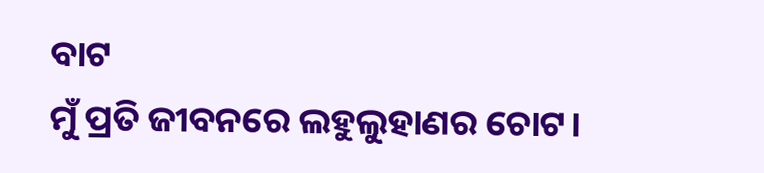ବାଟ
ମୁଁ ପ୍ରତି ଜୀବନରେ ଲହୁଲୁହାଣର ଚୋଟ।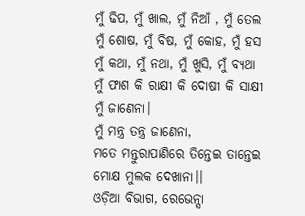ମୁଁ ଢିପ, ମୁଁ ଖାଲ, ମୁଁ ନିଆଁ , ମୁଁ ତେଲ
ମୁଁ ଶୋଷ, ମୁଁ ବିଷ, ମୁଁ କୋହ, ମୁଁ ହସ
ମୁଁ କଥା, ମୁଁ ନଥା, ମୁଁ ଖୁସି, ମୁଁ ବ୍ୟଥା
ମୁଁ ଫାଶ କି ରାକ୍ଷୀ କି ଦୋଷୀ କି ସାକ୍ଷୀ
ମୁଁ ଜାଣେନା।
ମୁଁ ମନ୍ତ୍ର ତନ୍ତ୍ର ଜାଣେନା,
ମତେ ମନ୍ତୁରାପାଣିରେ ତିନ୍ତେଇ ତାନ୍ତେଇ
ମୋକ୍ଷ ମୁଲକ ଦେଖାନା।।
ଓଡ଼ିଆ ବିଭାଗ, ରେଭେନ୍ସା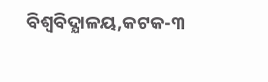ବିଶ୍ୱବିଦ୍ଯାଳୟ,କଟକ-୩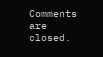Comments are closed.